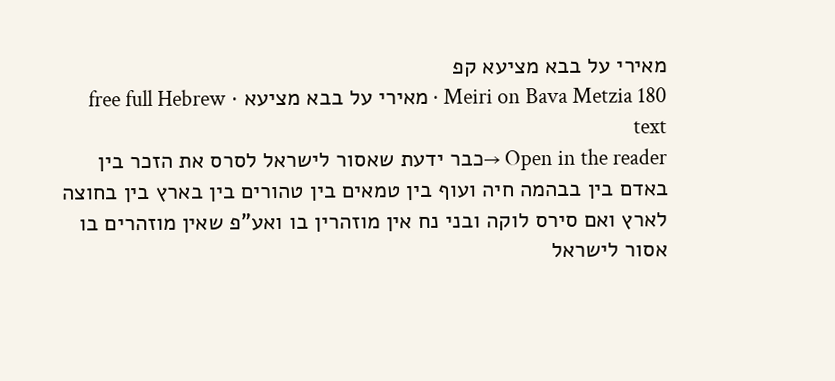מאירי על בבא מציעא קפ
Meiri on Bava Metzia 180 · מאירי על בבא מציעא · free full Hebrew text
Open in the reader →כבר ידעת שאסור לישראל לסרס את הזכר בין באדם בין בבהמה חיה ועוף בין טמאים בין טהורים בין בארץ בין בחוצה לארץ ואם סירס לוקה ובני נח אין מוזהרין בו ואע"פ שאין מוזהרים בו אסור לישראל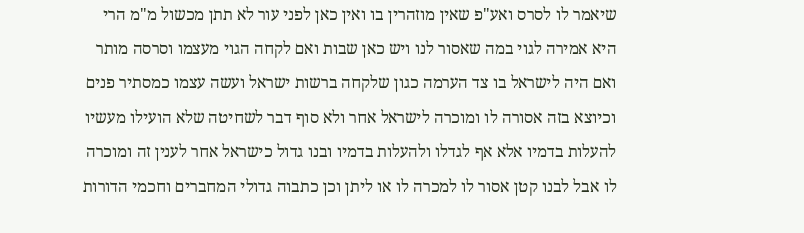שיאמר לו לסרס ואע"פ שאין מוזהרין בו ואין כאן לפני עור לא תתן מכשול מ"מ הרי היא אמירה לגוי במה שאסור לנו ויש כאן שבות ואם לקחה הגוי מעצמו וסרסה מותר ואם היה לישראל בו צד הערמה כגון שלקחה ברשות ישראל ועשה עצמו כמסתיר פנים וכיוצא בזה אסורה לו ומוכרה לישראל אחר ולא סוף דבר לשחיטה שלא הועילו מעשיו להעלות בדמיו אלא אף לגדלו ולהעלות בדמיו ובנו גדול כישראל אחר לענין זה ומוכרה לו אבל לבנו קטן אסור לו למכרה לו או ליתן וכן כתבוה גדולי המחברים וחכמי הדורות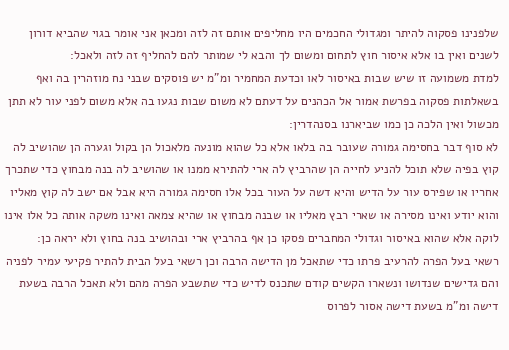שלפנינו פסקוה להיתר ומגדולי החכמים היו מחליפים אותם זה לזה ומכאן אני אומר בגוי שהביא דורון לשנים ואין בו אלא איסור חוץ לתחום ומשום לך והבא לי שמותר להם להחליף זה לזה ולאכל:
למדת משמועה זו שיש שבות באיסור לאו וכדעת המחמיר ומ"מ יש פוסקים שבני נח מוזהרין בה ואף בשאלתות פסקוה בפרשת אמור אל הכהנים על דעתם לא משום שבות נגעו בה אלא משום לפני עור לא תתן מכשול ואין הלכה כן כמו שביארנו בסנהדרין:
לא סוף דבר בחסימה גמורה שעובר בה בלאו אלא כל שהוא מונעה מלאכול הן בקול וגערה הן שהושיב לה קוץ בפיה שלא תוכל להניע לחייה הן שהרביץ לה ארי להתירא ממנו או שהושיב לה בנה מבחוץ כדי שתכרך אחריו או שפירס עור על הדיש והיא דשה על העור בכל אלו חסימה גמורה היא אבל אם ישב לה קוץ מאליו והוא יודע ואינו מסירה או שארי רבץ מאליו או שבנה מבחוץ או שהיא צמאה ואינו משקה אותה כל אלו אינו לוקה אלא שהוא באיסור וגדולי המחברים פסקו כן אף בהרביץ ארי ובהושיב בנה בחוץ ולא יראה כן:
רשאי בעל הפרה להרעיב פרתו כדי שתאכל מן הדישה הרבה וכן רשאי בעל הבית להתיר פקיעי עמיר לפניה והם גדישים שנדושו ונשארו הקשים קודם שתכנס לדיש כדי שתשבע הפרה מהם ולא תאכל הרבה בשעת דישה ומ"מ בשעת דישה אסור לפרוס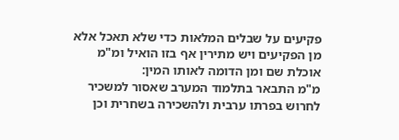פקיעים על שבלים המלאות כדי שלא תאכל אלא מן הפקיעים ויש מתירין אף בזו הואיל ומ"מ אוכלת שם ומן הדומה לאותו המין:
מ"מ התבאר בתלמוד המערב שאסור למשכיר לחרוש בפרתו ערבית ולהשכירה בשחרית וכן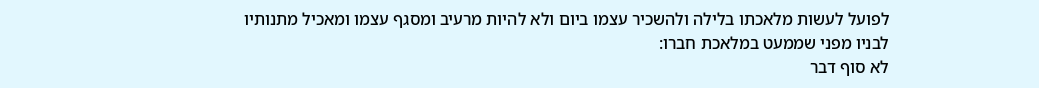לפועל לעשות מלאכתו בלילה ולהשכיר עצמו ביום ולא להיות מרעיב ומסגף עצמו ומאכיל מתנותיו לבניו מפני שממעט במלאכת חברו:
לא סוף דבר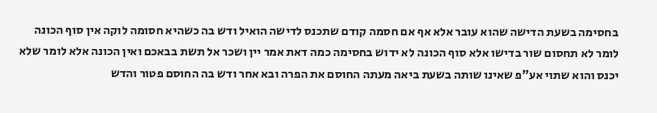בחסימה בשעת הדישה שהוא עובר אלא אף אם חסמה קודם שתכנס לדישה הואיל ודש בה כשהיא חסומה לוקה אין סוף הכונה לומר לא תחסום שור בדישו אלא סוף הכונה לא ידוש בחסימה כמה דאת אמר יין ושכר אל תשת בבאכם ואין הכונה אלא לומר שלא יכנס והוא שתוי אע"פ שאינו שותה בשעת ביאה מעתה החוסם את הפרה ובא אחר ודש בה החוסם פטור והדש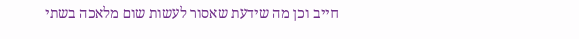חייב וכן מה שידעת שאסור לעשות שום מלאכה בשתי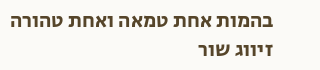בהמות אחת טמאה ואחת טהורה זיווג שור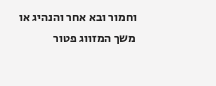וחמור ובא אחר והנהיג או משך המזווג פטור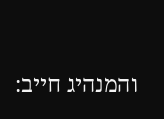והמנהיג חייב: